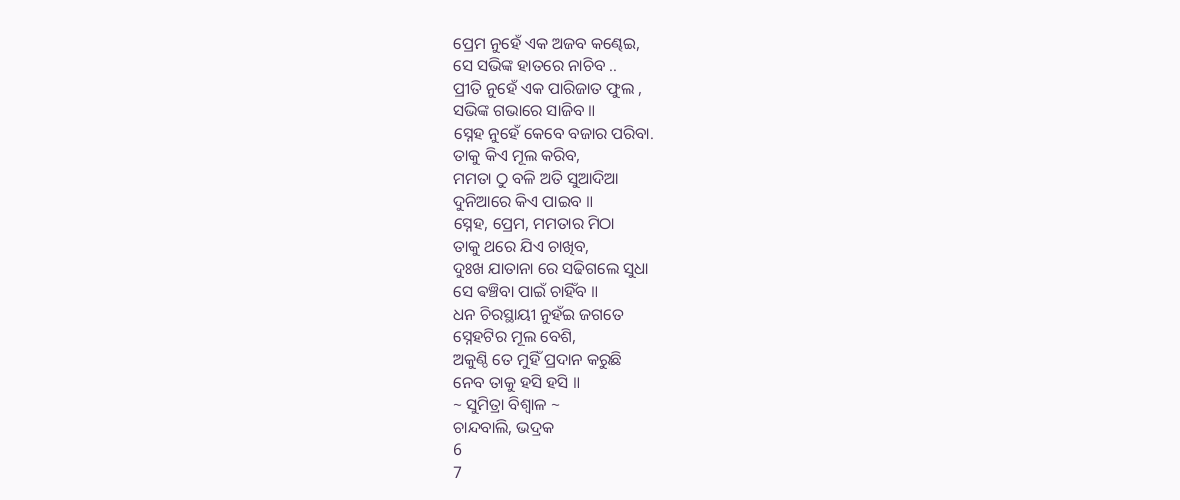ପ୍ରେମ ନୁହେଁ ଏକ ଅଜବ କଣ୍ଢେଇ,
ସେ ସଭିଙ୍କ ହାତରେ ନାଚିବ ..
ପ୍ରୀତି ନୁହେଁ ଏକ ପାରିଜାତ ଫୁଲ ,
ସଭିଙ୍କ ଗଭାରେ ସାଜିବ ॥
ସ୍ନେହ ନୁହେଁ କେବେ ବଜାର ପରିବା.
ତାକୁ କିଏ ମୂଲ କରିବ,
ମମତା ଠୁ ବଳି ଅତି ସୁଆଦିଆ
ଦୁନିଆରେ କିଏ ପାଇବ ॥
ସ୍ନେହ, ପ୍ରେମ, ମମତାର ମିଠା
ତାକୁ ଥରେ ଯିଏ ଚାଖିବ,
ଦୁଃଖ ଯାତାନା ରେ ସଢିଗଲେ ସୁଧା
ସେ ଵଞ୍ଚିବା ପାଇଁ ଚାହିଁବ ॥
ଧନ ଚିରସ୍ଥାୟୀ ନୁହଁଇ ଜଗତେ
ସ୍ନେହଟିର ମୂଲ ବେଶି,
ଅକୁଣ୍ଠି ତେ ମୁହିଁ ପ୍ରଦାନ କରୁଛି
ନେବ ତାକୁ ହସି ହସି ॥
~ ସୁମିତ୍ରା ବିଶ୍ୱାଳ ~
ଚାନ୍ଦବାଲି, ଭଦ୍ରକ
6
7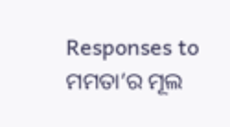Responses to ମମତା’ର ମୂଲ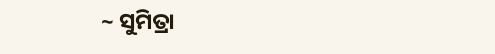~ ସୁମିତ୍ରା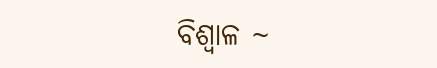ବିଶ୍ୱାଳ ~